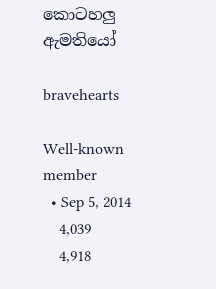කොටහලු ඇමතියෝ

bravehearts

Well-known member
  • Sep 5, 2014
    4,039
    4,918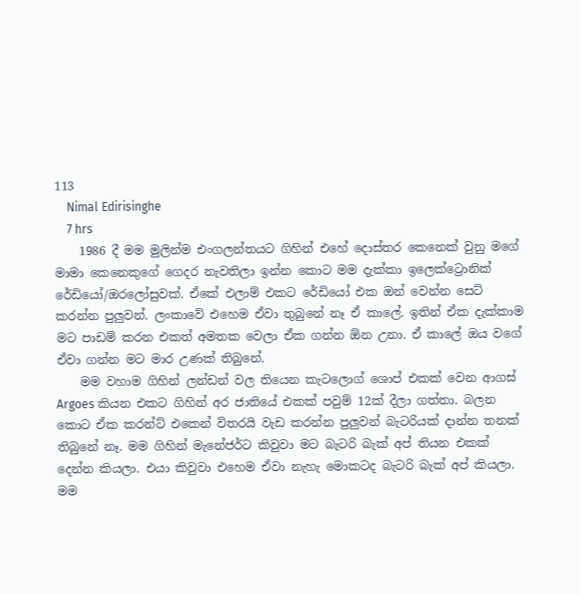113
    Nimal Edirisinghe
    7 hrs
    1986 දී මම මුලින්ම එංගලන්තයට ගිහින් එහේ දොස්තර කෙනෙක් වුනු මගේ මාමා කෙනෙකුගේ ගෙදර නැවතිලා ඉන්න කොට මම දැක්කා ඉලෙක්ට්‍රොනික් රේඩියෝ/ඔරලෝසුවක්. ඒකේ එලාම් එකට රේඩියෝ එක ඔන් වෙන්න සෙට් කරන්න පුලුවන්. ලංකාවේ එහෙම ඒවා තුබුනේ නෑ ඒ කාලේ. ඉතින් ඒක දැක්කාම මට පාඩම් කරන එකත් අමතක වෙලා ඒක ගන්න ඕන උනා. ඒ කාලේ ඔය වගේ ඒවා ගන්න මට මාර උණක් තිබුනේ.
    මම වහාම ගිහින් ලන්ඩන් වල තියෙන කැටලොග් ශොප් එකක් වෙන ආගස් Argoes කියන එකට ගිහින් අර ජාතියේ එකක් පවුම් 12ක් දීලා ගත්තා. බලන කොට ඒක කරන්ට් එකෙන් විතරයි වැඩ කරන්න පුලුවන් බැටරියක් දාන්න තනක් තිබුනේ නෑ. මම ගිහින් මැනේජර්ට කිවුවා මට බැටරි බැක් අප් තියන එකක් දෙන්න කියලා. එයා කිවුවා එහෙම ඒවා නැහැ මොකටද බැටරි බැක් අප් කියලා. මම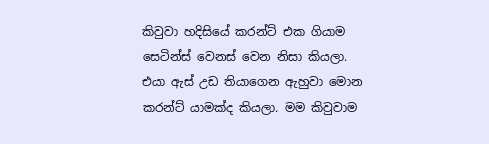කිවුවා හදිසියේ කරන්ට් එක ගියාම සෙටින්ස් වෙනස් වෙන නිසා කියලා. එයා ඇස් උඩ තියාගෙන ඇහුවා මොන කරන්ට් යාමක්ද කියලා. මම කිවුවාම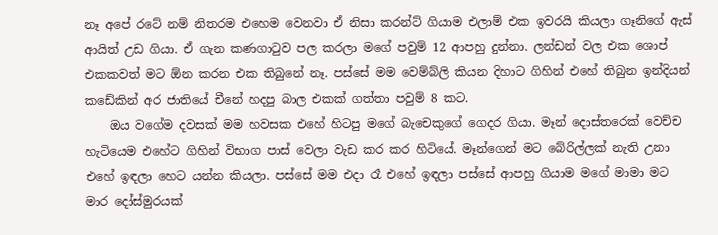නෑ අපේ රටේ නම් නිතරම එහෙම වෙනවා ඒ නිසා කරන්ට් ගියාම එලාම් එක ඉවරයි කියලා ගෑනිගේ ඇස් ආයිත් උඩ ගියා. ඒ ගැන කණගාටුව පල කරලා මගේ පවුම් 12 ආපහු දුන්නා. ලන්ඩන් වල එක ශොප් එකකවත් මට ඕන කරන එක තිබුනේ නෑ. පස්සේ මම වෙම්බ්ලි කියන දිහාට ගිහින් එහේ තිබුන ඉන්දියන් කඩේකින් අර ජාතියේ චීනේ හදපු බාල එකක් ගත්තා පවුම් 8 කට.
    ඔය වගේම දවසක් මම හවසක එහේ හිටපු මගේ බැචෙකුගේ ගෙදර ගියා. මෑන් දොස්තරෙක් වෙච්ච හැටියෙම එහේට ගිහින් විභාග පාස් වෙලා වැඩ කර කර හිටියේ. මෑන්ගෙන් මට බේරිල්ලක් නැති උනා එහේ ඉඳලා හෙට යන්න කියලා. පස්සේ මම එදා රෑ එහේ ඉඳලා පස්සේ ආපහු ගියාම මගේ මාමා මට මාර දෝස්මුරයක්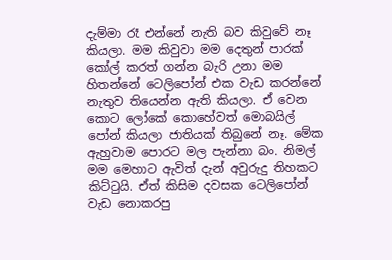දැම්මා රෑ එන්නේ නැති බව කිවුවේ නෑ කියලා. මම කිවුවා මම දෙතුන් පාරක් කෝල් කරත් ගන්න බැරි උනා මම හිතන්නේ ටෙලිපෝන් එක වැඩ කරන්නේ නැතුව තියෙන්න ඇති කියලා. ඒ වෙන කොට ලෝකේ කොහේවත් මොබයිල් පෝන් කියලා ජාතියක් තිබුනේ නෑ. මේක ඇහුවාම පොරට මල පැන්නා බං. නිමල් මම මෙහාට ඇවිත් දැන් අවුරුදු තිහකට කිට්ටුයි. ඒත් කිසිම දවසක ටෙලිපෝන් වැඩ නොකරපු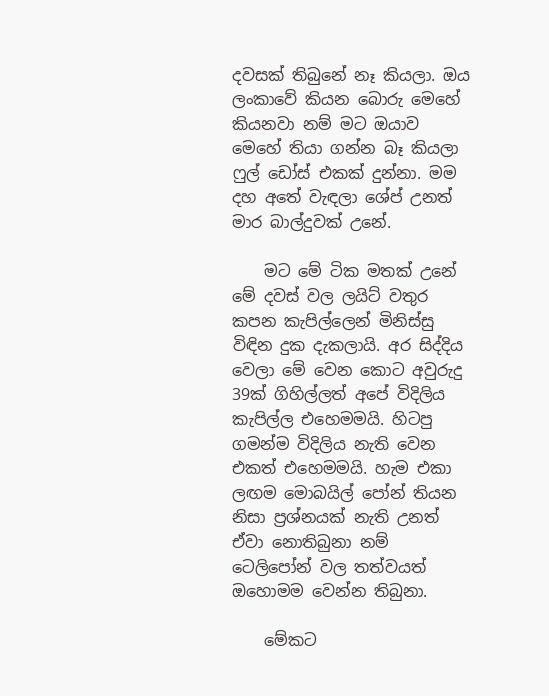දවසක් තිබුනේ නෑ කියලා. ඔය ලංකාවේ කියන බොරු මෙහේ කියනවා නම් මට ඔයාව මෙහේ තියා ගන්න බෑ කියලා ෆුල් ඩෝස් එකක් දුන්නා. මම දහ අතේ වැඳලා ශේප් උනත් මාර බාල්දුවක් උනේ.

    මට මේ ටික මතක් උනේ මේ දවස් වල ලයිට් වතුර කපන කැපිල්ලෙන් මිනිස්සු විඳින දුක දැකලායි. අර සිද්දිය වෙලා මේ වෙන කොට අවුරුදු 39ක් ගිහිල්ලත් අපේ විදිලිය කැපිල්ල එහෙමමයි. හිටපු ගමන්ම විදිලිය නැති වෙන එකත් එහෙමමයි. හැම එකා ලඟම මොබයිල් පෝන් තියන නිසා ප්‍රශ්නයක් නැති උනත් ඒවා නොතිබුනා නම් ටෙලිපෝන් වල තත්වයත් ඔහොමම වෙන්න තිබුනා.

    මේකට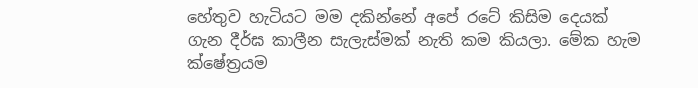හේතුව හැටියට මම දකින්නේ අපේ රටේ කිසිම දෙයක් ගැන දීර්ඝ කාලීන සැලැස්මක් නැති කම කියලා. මේක හැම ක්ෂේත්‍රයම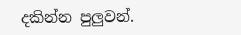දකින්න පුලුවන්.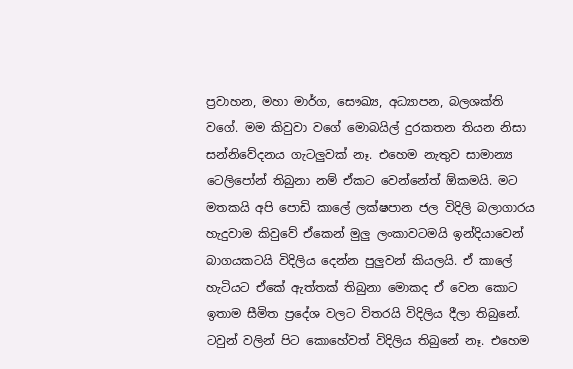ප්‍රවාහන, මහා මාර්ග, සෞඛ්‍ය, අධ්‍යාපන, බලශක්ති වගේ. මම කිවුවා වගේ මොබයිල් දුරකතන තියන නිසා සන්නිවේදනය ගැටලුවක් නෑ. එහෙම නැතුව සාමාන්‍ය ටෙලිපෝන් තිබුනා නම් ඒකට වෙන්නේත් ඕකමයි. මට මතකයි අපි පොඩි කාලේ ලක්ෂපාන ජල විදිලි බලාගාරය හැදුවාම කිවුවේ ඒකෙන් මුලු ලංකාවටමයි ඉන්දියාවෙන් බාගයකටයි විදිලිය දෙන්න පුලුවන් කියලයි. ඒ කාලේ හැටියට ඒකේ ඇත්තක් තිබුනා මොකද ඒ වෙන කොට ඉතාම සීමිත ප්‍රදේශ වලට විතරයි විදිලිය දීලා තිබුනේ. ටවුන් වලින් පිට කොහේවත් විදිලිය තිබුනේ නෑ. එහෙම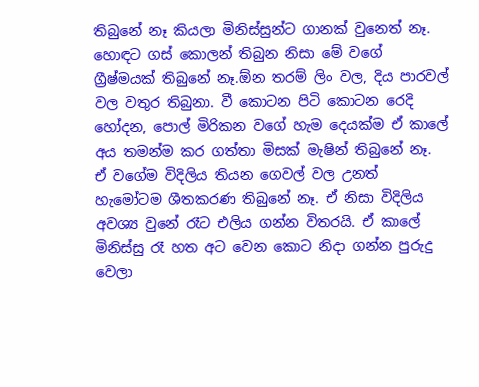තිබුනේ නෑ කියලා මිනිස්සුන්ට ගානක් වුනෙත් නෑ. හොඳට ගස් කොලන් තිබුන නිසා මේ වගේ ග්‍රීෂ්මයක් තිබුනේ නෑ.ඕන තරම් ලිං වල, දිය පාරවල් වල වතුර තිබුනා. වී කොටන පිටි කොටන රෙදි හෝදන, පොල් මිරිකන වගේ හැම දෙයක්ම ඒ කාලේ අය තමන්ම කර ගත්තා මිසක් මැෂින් තිබුනේ නෑ. ඒ වගේම විදිලිය තියන ගෙවල් වල උනත් හැමෝටම ශීතකරණ තිබුනේ නෑ. ඒ නිසා විදිලිය අවශ්‍ය වුනේ රෑට එලිය ගන්න විතරයි. ඒ කාලේ මිනිස්සු රෑ හත අට වෙන කොට නිදා ගන්න පුරුදු වෙලා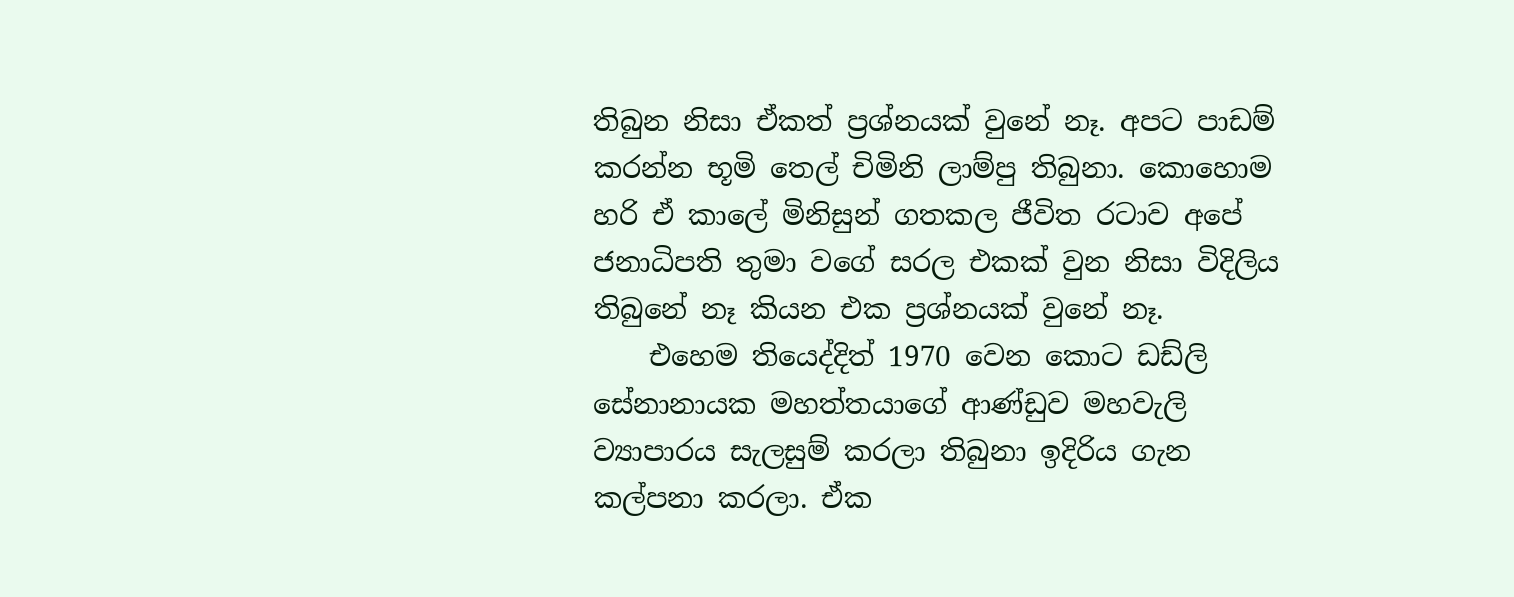තිබුන නිසා ඒකත් ප්‍රශ්නයක් වුනේ නෑ. අපට පාඩම් කරන්න භූමි තෙල් චිමිනි ලාම්පු තිබුනා. කොහොම හරි ඒ කාලේ මිනිසුන් ගතකල ජීවිත රටාව අපේ ජනාධිපති තුමා වගේ සරල එකක් වුන නිසා විදිලිය තිබුනේ නෑ කියන එක ප්‍රශ්නයක් වුනේ නෑ.
    එහෙම තියෙද්දිත් 1970 වෙන කොට ඩඩ්ලි සේනානායක මහත්තයාගේ ආණ්ඩුව මහවැලි ව්‍යාපාරය සැලසුම් කරලා තිබුනා ඉදිරිය ගැන කල්පනා කරලා. ඒක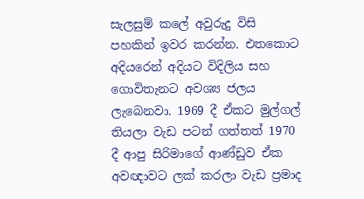සැලසුම් කලේ අවුරුදු විසි පහකින් ඉවර කරන්න. එතකොට අදියරෙන් අදියට විදිලිය සහ ගොවිතැනට අවශ්‍ය ජලය ලැබෙනවා. 1969 දී ඒකට මුල්ගල් තියලා වැඩ පටන් ගත්තත් 1970 දී ආපු සිරිමාගේ ආණ්ඩුව ඒක අවඥාවට ලක් කරලා වැඩ ප්‍රමාද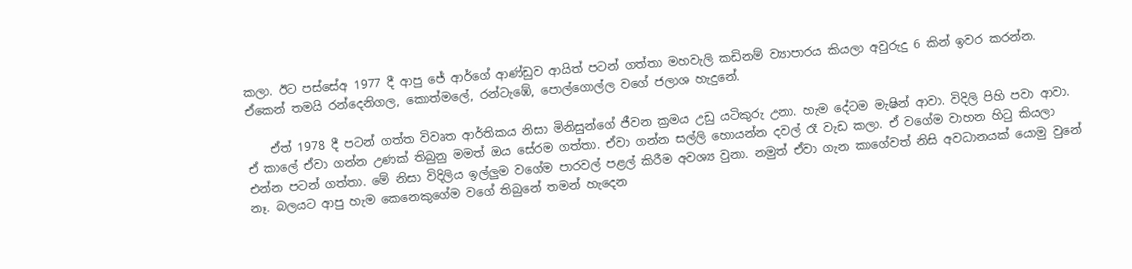කලා. ඊට පස්සේඅ 1977 දී ආපු ජේ ආර්ගේ ආණ්ඩුව ආයිත් පටන් ගත්තා මහවැලි කඩිනම් ව්‍යාපාරය කියලා අවුරුදු 6 කින් ඉවර කරන්න. ඒකෙන් තමයි රන්දෙනිගල, කොත්මලේ, රන්ටැඹේ, පොල්ගොල්ල වගේ ජලාශ හැදුනේ.

    ඒත් 1978 දී පටන් ගත්ත විවෘත ආර්තිකය නිසා මිනිසුන්ගේ ජීවන ක්‍රමය උඩු යටිකුරු උනා. හැම දේටම මැෂින් ආවා. විදිලි පිහි පවා ආවා. ඒ කාලේ ඒවා ගන්න උණක් තිබුනු මමත් ඔය සේරම ගත්තා. ඒවා ගන්න සල්ලි හොයන්න දවල් රෑ වැඩ කලා. ඒ වගේම වාහන හිටු කියලා එන්න පටන් ගත්තා. මේ නිසා විදිලිය ඉල්ලුම වගේම පාරවල් පළල් කිරීම අවශ්‍ය වුනා. නමුත් ඒවා ගැන කාගේවත් නිසි අවධානයක් යොමු වුනේ නෑ. බලයට ආපු හැම කෙනෙකුගේම වගේ තිබුනේ තමන් හැදෙන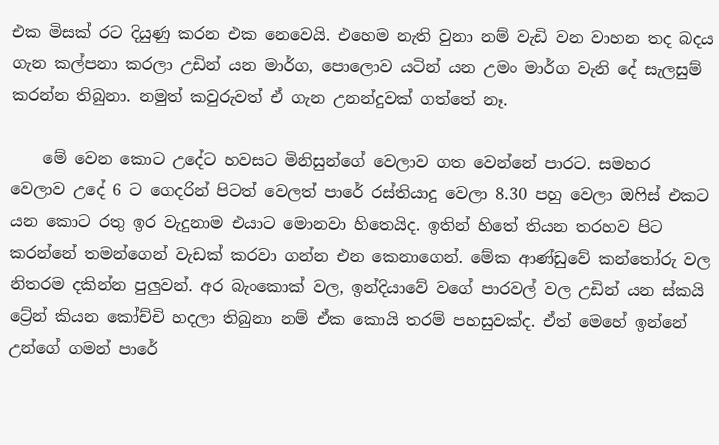එක මිසක් රට දියුණු කරන එක නෙවෙයි. එහෙම නැති වුනා නම් වැඩි වන වාහන තද බදය ගැන කල්පනා කරලා උඩින් යන මාර්ග, පොලොව යටින් යන උමං මාර්ග වැනි දේ සැලසුම් කරන්න තිබුනා. නමුත් කවුරුවත් ඒ ගැන උනන්දුවක් ගත්තේ නෑ.

    මේ වෙන කොට උදේට හවසට මිනිසුන්ගේ වෙලාව ගත වෙන්නේ පාරට. සමහර වෙලාව උදේ 6 ට ගෙදරින් පිටත් වෙලත් පාරේ රස්තියාදු වෙලා 8.30 පහු වෙලා ඔෆිස් එකට යන කොට රතු ඉර වැදුනාම එයාට මොනවා හිතෙයිද. ඉතින් හිතේ තියන තරහව පිට කරන්නේ තමන්ගෙන් වැඩක් කරවා ගන්න එන කෙනාගෙන්. මේක ආණ්ඩුවේ කන්තෝරු වල නිතරම දකින්න පුලුවන්. අර බැංකොක් වල, ඉන්දියාවේ වගේ පාරවල් වල උඩින් යන ස්කයි ට්‍රේන් කියන කෝච්චි හදලා තිබුනා නම් ඒක කොයි තරම් පහසුවක්ද. ඒත් මෙහේ ඉන්නේ උන්ගේ ගමන් පාරේ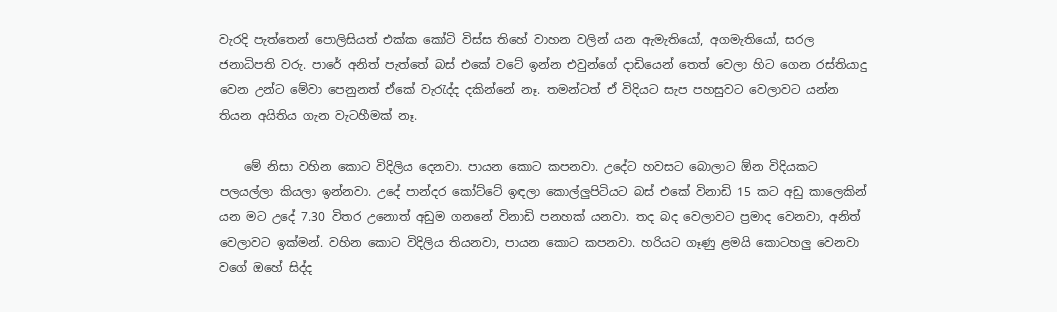වැරදි පැත්තෙන් පොලිසියත් එක්ක කෝටි විස්ස තිහේ වාහන වලින් යන ඇමැතියෝ, අගමැතියෝ, සරල ජනාධිපති වරු. පාරේ අනිත් පැත්තේ බස් එකේ වටේ ඉන්න එවුන්ගේ දාඩියෙන් තෙත් වෙලා හිට ගෙන රස්තියාදු වෙන උන්ට මේවා පෙනුනත් ඒකේ වැරැද්ද දකින්නේ නෑ. තමන්ටත් ඒ විදියට සැප පහසුවට වෙලාවට යන්න තියන අයිතිය ගැන වැටහීමක් නෑ.

    මේ නිසා වහින කොට විදිලිය දෙනවා. පායන කොට කපනවා. උදේට හවසට බොලාට ඕන විදියකට පලයල්ලා කියලා ඉන්නවා. උදේ පාන්දර කෝට්ටේ ඉඳලා කොල්ලුපිටියට බස් එකේ විනාඩි 15 කට අඩු කාලෙකින් යන මට උදේ 7.30 විතර උනොත් අඩුම ගනනේ විනාඩි පනහක් යනවා. තද බද වෙලාවට ප්‍රමාද වෙනවා, අනිත් වෙලාවට ඉක්මන්. වහින කොට විදිලිය තියනවා, පායන කොට කපනවා. හරියට ගෑණු ළමයි කොටහලු වෙනවා වගේ ඔහේ සිද්ද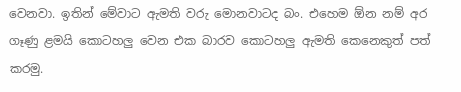වෙනවා. ඉතින් මේවාට ඇමති වරු මොනවාටද බං. එහෙම ඕන නම් අර ගෑණු ළමයි කොටහලු වෙන එක බාරව කොටහලු ඇමති කෙනෙකුත් පත් කරමු.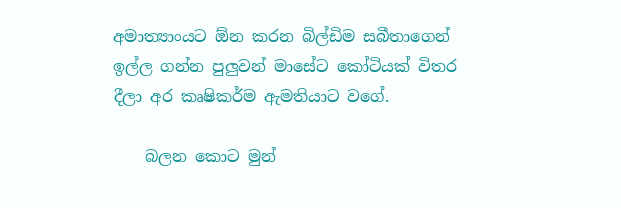අමාත්‍යාංයට ඕන කරන බිල්ඩිම සබීතාගෙන් ඉල්ල ගන්න පුලුවන් මාසේට කෝටියක් විතර දීලා අර කෘෂිකර්ම ඇමතියාට වගේ.

    බලන කොට මුන්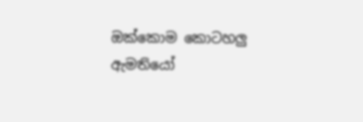ඔක්කොම කොටහලු ඇමතියෝ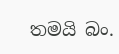තමයි බං.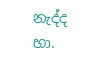නැද්ද හා.